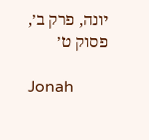יונה, פרק ב׳, פסוק ט׳

Jonah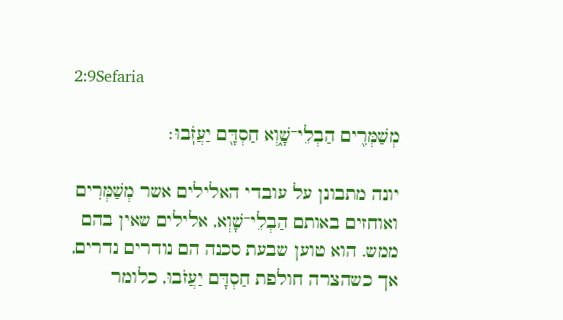2:9Sefaria

מְשַׁמְּרִ֖ים הַבְלֵי־שָׁ֑וְא חַסְדָּ֖ם יַעֲזֹֽבוּ׃

יונה מתבונן על עובדי האלילים אשר מְשַׁמְּרִים ואוחזים באותם הַבְלֵי־שָׁוְא, אלילים שאין בהם ממש. הוא טוען שבעת סכנה הם נודרים נדרים, אך כשהצרה חולפת חַסְדָּם יַעֲזֹבוּ, כלומר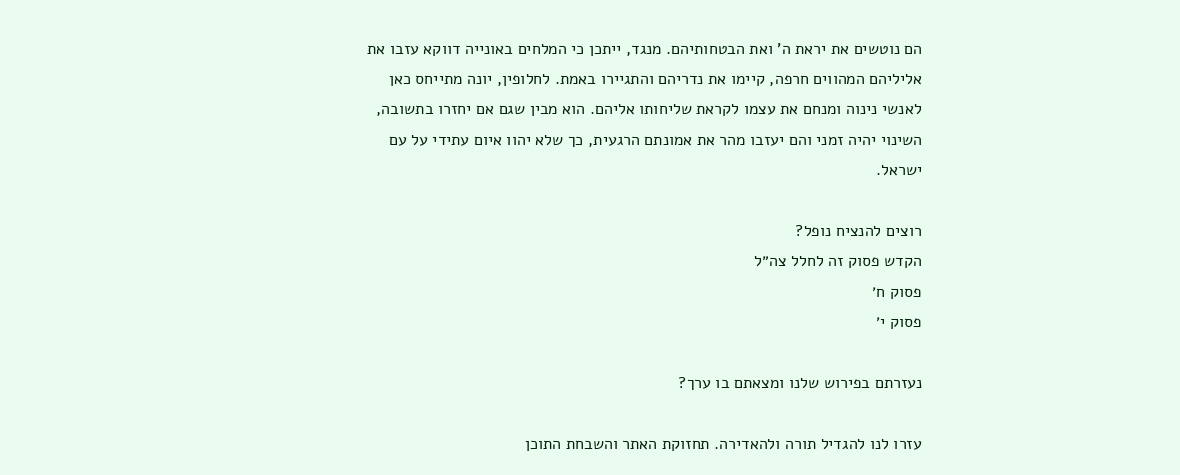הם נוטשים את יראת ה' ואת הבטחותיהם. מנגד, ייתכן כי המלחים באונייה דווקא עזבו את אליליהם המהווים חרפה, קיימו את נדריהם והתגיירו באמת. לחלופין, יונה מתייחס כאן לאנשי נינוה ומנחם את עצמו לקראת שליחותו אליהם. הוא מבין שגם אם יחזרו בתשובה, השינוי יהיה זמני והם יעזבו מהר את אמונתם הרגעית, כך שלא יהוו איום עתידי על עם ישראל.

רוצים להנציח נופל?
הקדש פסוק זה לחלל צה״ל
פסוק ח׳
פסוק י׳

נעזרתם בפירוש שלנו ומצאתם בו ערך?

עזרו לנו להגדיל תורה ולהאדירה. תחזוקת האתר והשבחת התוכן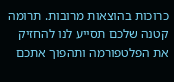כרוכות בהוצאות מרובות. תרומה קטנה שלכם תסייע לנו להחזיק את הפלטפורמה ותהפוך אתכם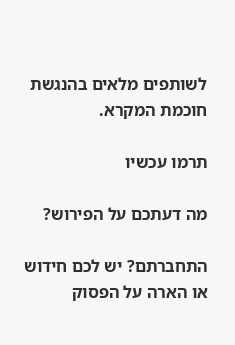לשותפים מלאים בהנגשת חוכמת המקרא.

תרמו עכשיו

מה דעתכם על הפירוש?

התחברתם? יש לכם חידוש או הארה על הפסוק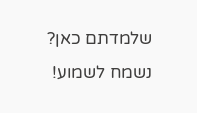שלמדתם כאן? נשמח לשמוע!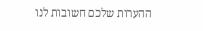ההערות שלכם חשובות לנו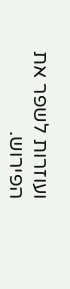ועוזרות לשפר את הפירוש.